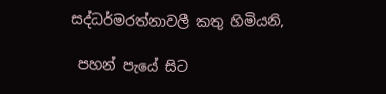සද්ධර්මරත්නාවලී කතු හිමියනි,

 පහන් පැයේ සිට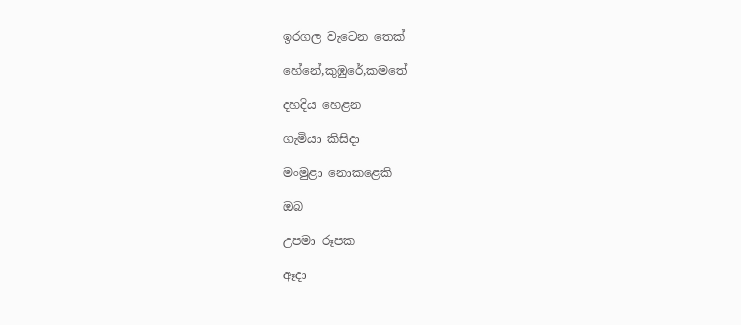ඉරගල වැටෙන තෙක්

හේනේ,කුඹුරේ,කමතේ

දහදිය හෙළන

ගැමියා කිසිදා

මංමුළා නොකළෙකි

ඔබ

උපමා රූපක

ඈදා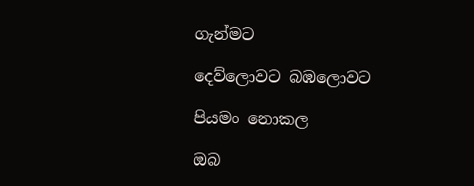ගැන්මට

දෙව්ලොවට බඹලොවට

පියමං නොකල

ඔබ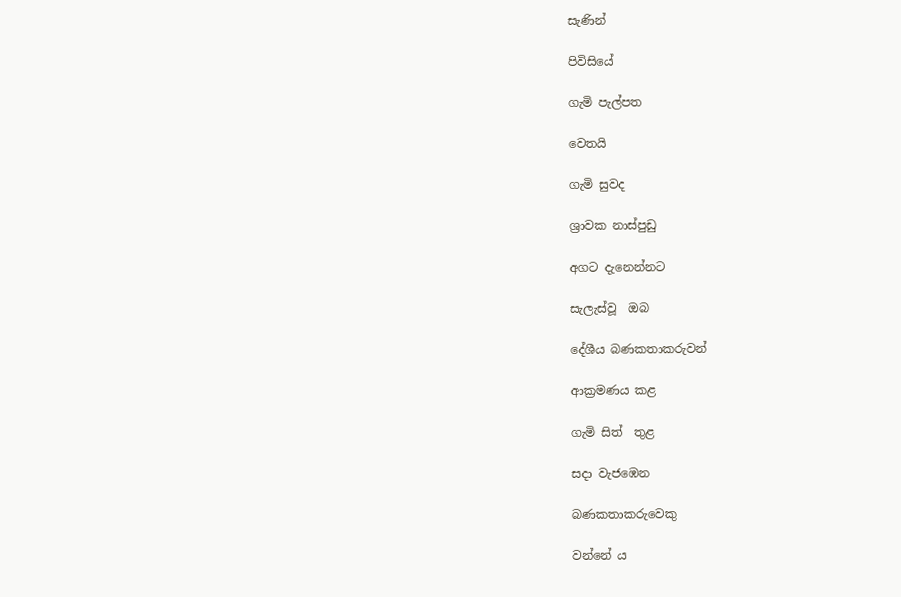සැණින්

පිවිසියේ

ගැමි පැල්පත

වෙතයි

ගැමි සුවද

ශ්‍රාවක නාස්පුඩු

අගට දැනෙන්නට

සැලැස්වූ  ඔබ

දේශීය බණකතාකරුවන්

ආක්‍රමණය කළ

ගැමි සිත්  තුළ

සදා වැජඹෙන

බණකතාකරුවෙකු

වන්නේ ය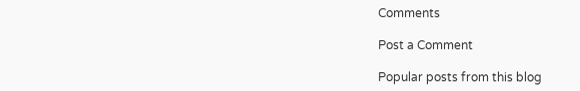Comments

Post a Comment

Popular posts from this blog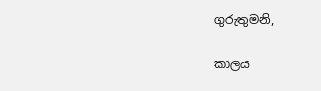ගුරුතුමනි,

කාලය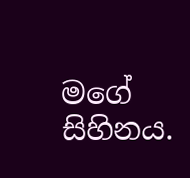මගේ සිහිනය.